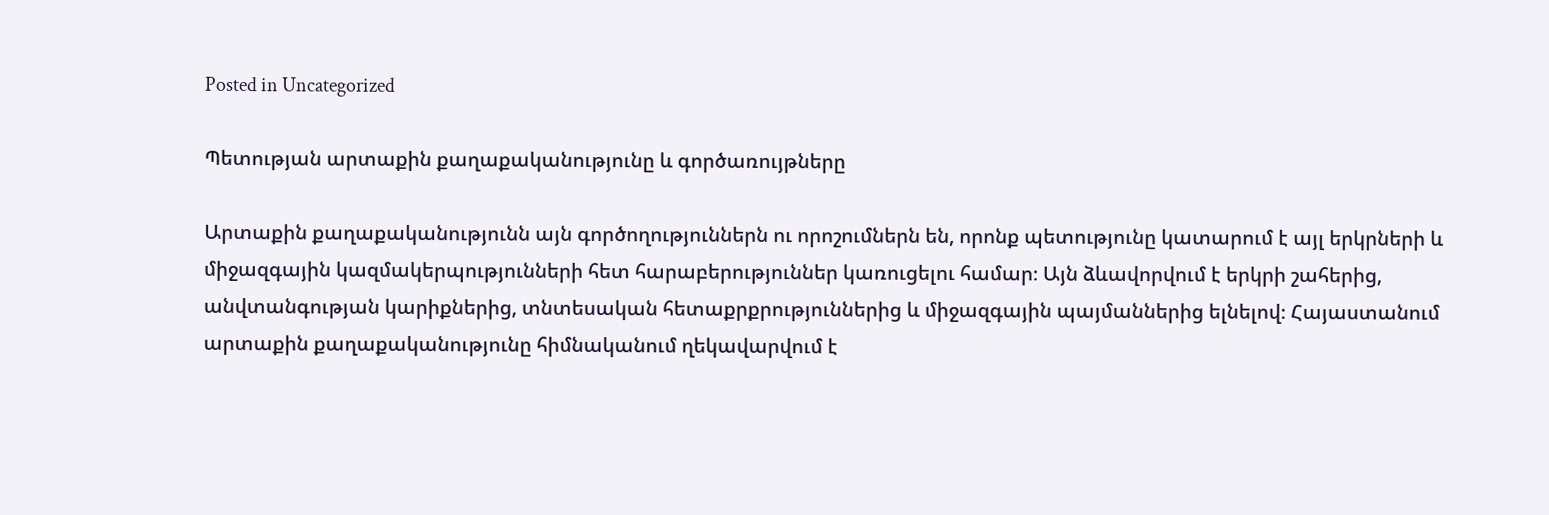Posted in Uncategorized

Պետության արտաքին քաղաքականությունը և գործառույթները

Արտաքին քաղաքականությունն այն գործողություններն ու որոշումներն են, որոնք պետությունը կատարում է այլ երկրների և միջազգային կազմակերպությունների հետ հարաբերություններ կառուցելու համար։ Այն ձևավորվում է երկրի շահերից, անվտանգության կարիքներից, տնտեսական հետաքրքրություններից և միջազգային պայմաններից ելնելով։ Հայաստանում արտաքին քաղաքականությունը հիմնականում ղեկավարվում է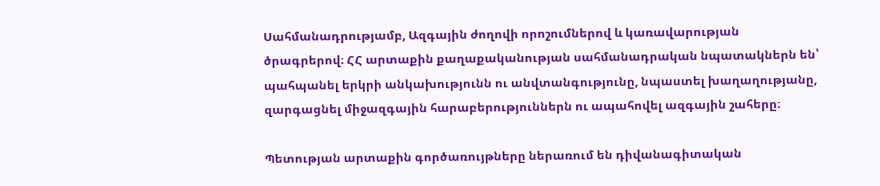Սահմանադրությամբ, Ազգային ժողովի որոշումներով և կառավարության ծրագրերով։ ՀՀ արտաքին քաղաքականության սահմանադրական նպատակներն են՝ պահպանել երկրի անկախությունն ու անվտանգությունը, նպաստել խաղաղությանը, զարգացնել միջազգային հարաբերություններն ու ապահովել ազգային շահերը։

Պետության արտաքին գործառույթները ներառում են դիվանագիտական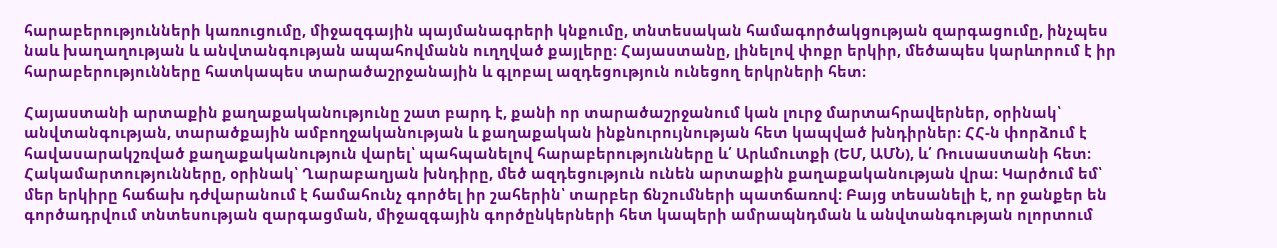հարաբերությունների կառուցումը, միջազգային պայմանագրերի կնքումը, տնտեսական համագործակցության զարգացումը, ինչպես նաև խաղաղության և անվտանգության ապահովմանն ուղղված քայլերը։ Հայաստանը, լինելով փոքր երկիր, մեծապես կարևորում է իր հարաբերությունները հատկապես տարածաշրջանային և գլոբալ ազդեցություն ունեցող երկրների հետ։

Հայաստանի արտաքին քաղաքականությունը շատ բարդ է, քանի որ տարածաշրջանում կան լուրջ մարտահրավերներ, օրինակ՝ անվտանգության, տարածքային ամբողջականության և քաղաքական ինքնուրույնության հետ կապված խնդիրներ։ ՀՀ-ն փորձում է հավասարակշռված քաղաքականություն վարել՝ պահպանելով հարաբերությունները և՛ Արևմուտքի (ԵՄ, ԱՄՆ), և՛ Ռուսաստանի հետ։ Հակամարտությունները, օրինակ՝ Ղարաբաղյան խնդիրը, մեծ ազդեցություն ունեն արտաքին քաղաքականության վրա։ Կարծում եմ՝ մեր երկիրը հաճախ դժվարանում է համահունչ գործել իր շահերին՝ տարբեր ճնշումների պատճառով։ Բայց տեսանելի է, որ ջանքեր են գործադրվում տնտեսության զարգացման, միջազգային գործընկերների հետ կապերի ամրապնդման և անվտանգության ոլորտում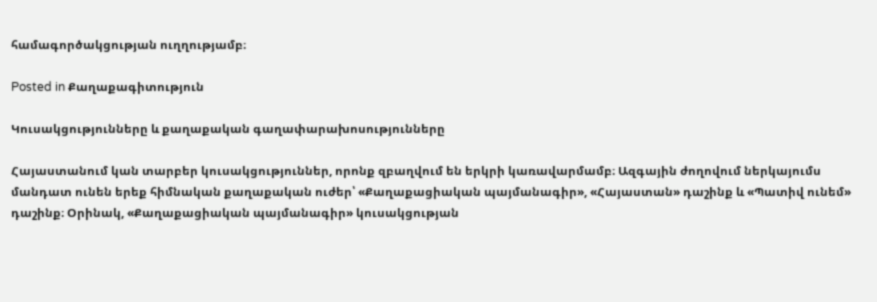համագործակցության ուղղությամբ։

Posted in Քաղաքագիտություն

Կուսակցությունները և քաղաքական գաղափարախոսությունները

Հայաստանում կան տարբեր կուսակցություններ, որոնք զբաղվում են երկրի կառավարմամբ։ Ազգային ժողովում ներկայումս մանդատ ունեն երեք հիմնական քաղաքական ուժեր՝ «Քաղաքացիական պայմանագիր», «Հայաստան» դաշինք և «Պատիվ ունեմ» դաշինք։ Օրինակ, «Քաղաքացիական պայմանագիր» կուսակցության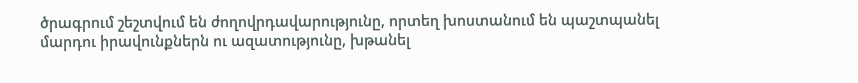ծրագրում շեշտվում են ժողովրդավարությունը, որտեղ խոստանում են պաշտպանել մարդու իրավունքներն ու ազատությունը, խթանել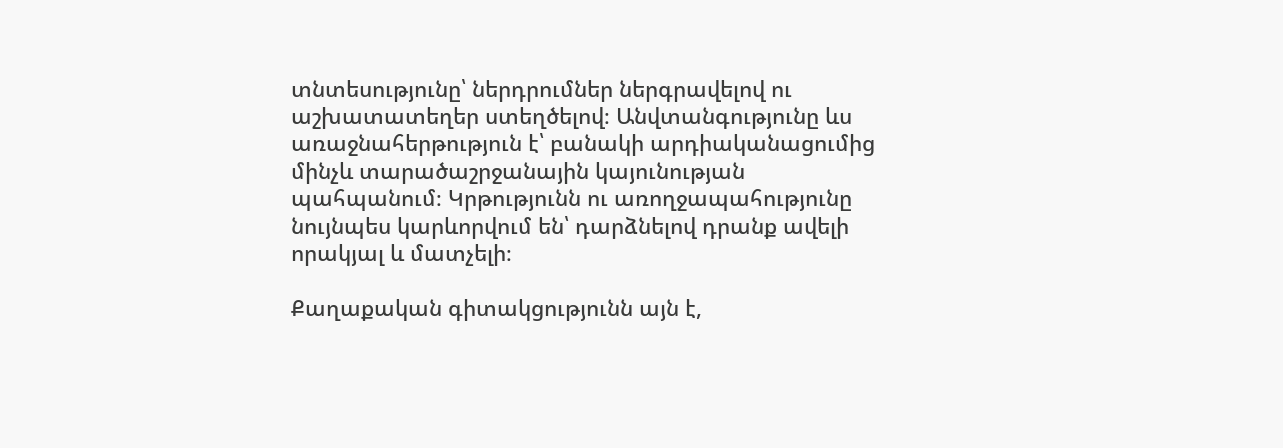տնտեսությունը՝ ներդրումներ ներգրավելով ու աշխատատեղեր ստեղծելով։ Անվտանգությունը ևս առաջնահերթություն է՝ բանակի արդիականացումից մինչև տարածաշրջանային կայունության պահպանում։ Կրթությունն ու առողջապահությունը նույնպես կարևորվում են՝ դարձնելով դրանք ավելի որակյալ և մատչելի։

Քաղաքական գիտակցությունն այն է,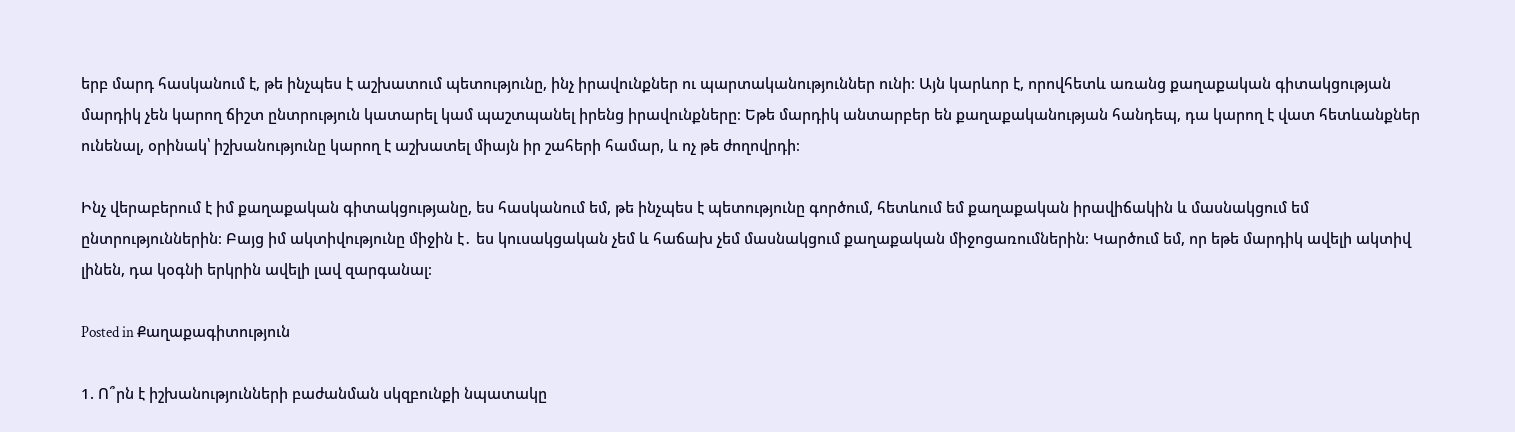երբ մարդ հասկանում է, թե ինչպես է աշխատում պետությունը, ինչ իրավունքներ ու պարտականություններ ունի։ Այն կարևոր է, որովհետև առանց քաղաքական գիտակցության մարդիկ չեն կարող ճիշտ ընտրություն կատարել կամ պաշտպանել իրենց իրավունքները։ Եթե մարդիկ անտարբեր են քաղաքականության հանդեպ, դա կարող է վատ հետևանքներ ունենալ, օրինակ՝ իշխանությունը կարող է աշխատել միայն իր շահերի համար, և ոչ թե ժողովրդի։

Ինչ վերաբերում է իմ քաղաքական գիտակցությանը, ես հասկանում եմ, թե ինչպես է պետությունը գործում, հետևում եմ քաղաքական իրավիճակին և մասնակցում եմ ընտրություններին։ Բայց իմ ակտիվությունը միջին է․ ես կուսակցական չեմ և հաճախ չեմ մասնակցում քաղաքական միջոցառումներին։ Կարծում եմ, որ եթե մարդիկ ավելի ակտիվ լինեն, դա կօգնի երկրին ավելի լավ զարգանալ։

Posted in Քաղաքագիտություն

1. Ո՞րն է իշխանությունների բաժանման սկզբունքի նպատակը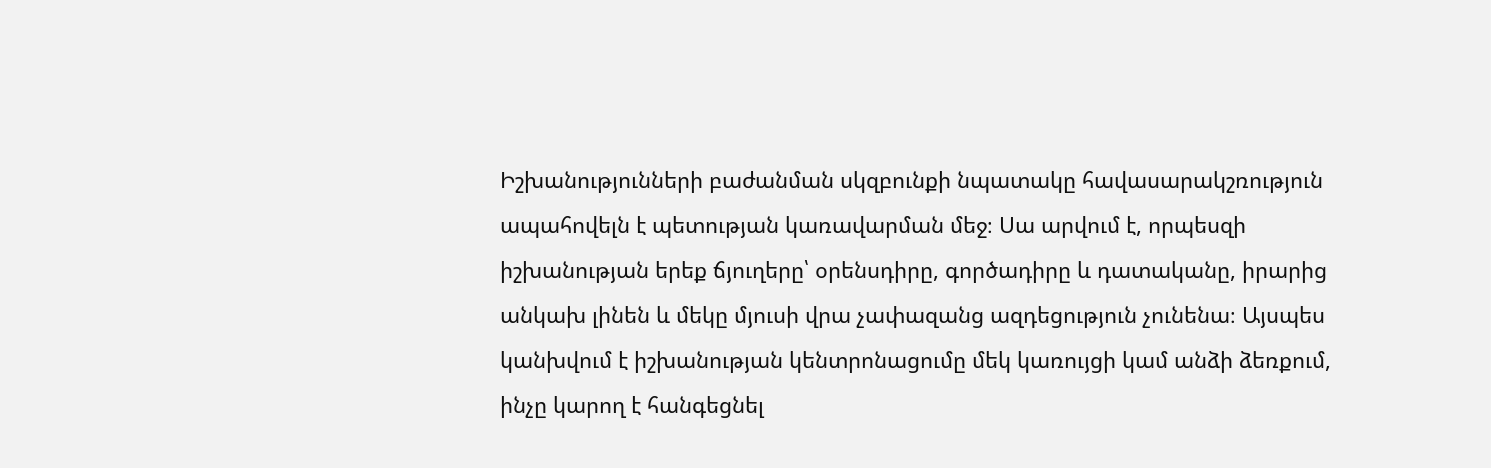Իշխանությունների բաժանման սկզբունքի նպատակը հավասարակշռություն ապահովելն է պետության կառավարման մեջ։ Սա արվում է, որպեսզի իշխանության երեք ճյուղերը՝ օրենսդիրը, գործադիրը և դատականը, իրարից անկախ լինեն և մեկը մյուսի վրա չափազանց ազդեցություն չունենա։ Այսպես կանխվում է իշխանության կենտրոնացումը մեկ կառույցի կամ անձի ձեռքում, ինչը կարող է հանգեցնել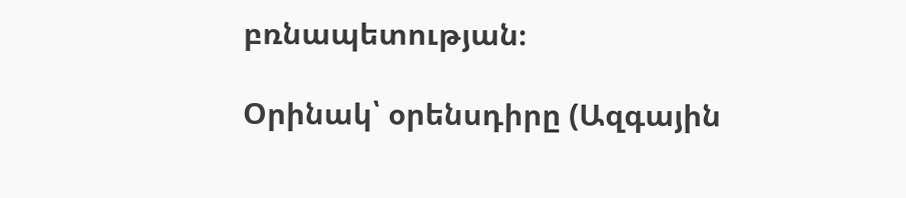բռնապետության։

Օրինակ՝ օրենսդիրը (Ազգային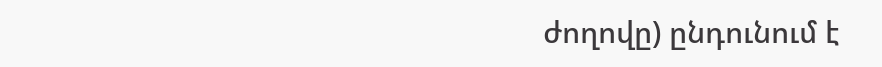ժողովը) ընդունում է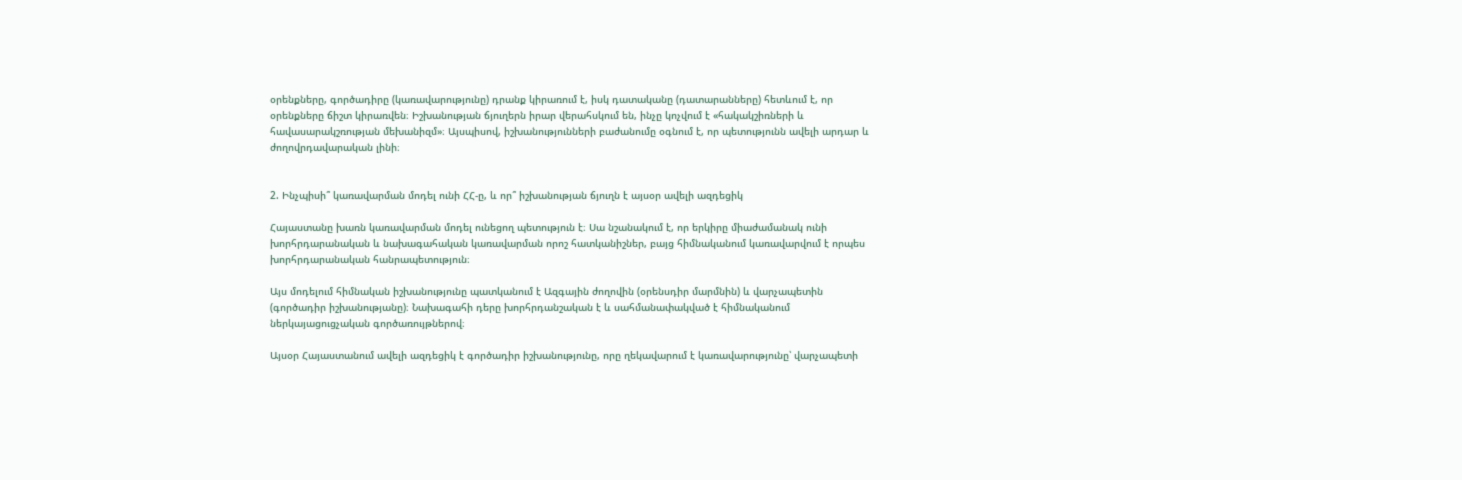օրենքները, գործադիրը (կառավարությունը) դրանք կիրառում է, իսկ դատականը (դատարանները) հետևում է, որ օրենքները ճիշտ կիրառվեն։ Իշխանության ճյուղերն իրար վերահսկում են, ինչը կոչվում է «հակակշիռների և հավասարակշռության մեխանիզմ»։ Այսպիսով, իշխանությունների բաժանումը օգնում է, որ պետությունն ավելի արդար և ժողովրդավարական լինի։


2. Ինչպիսի՞ կառավարման մոդել ունի ՀՀ-ը, և որ՞ իշխանության ճյուղն է այսօր ավելի ազդեցիկ

Հայաստանը խառն կառավարման մոդել ունեցող պետություն է։ Սա նշանակում է, որ երկիրը միաժամանակ ունի խորհրդարանական և նախագահական կառավարման որոշ հատկանիշներ, բայց հիմնականում կառավարվում է որպես խորհրդարանական հանրապետություն։

Այս մոդելում հիմնական իշխանությունը պատկանում է Ազգային ժողովին (օրենսդիր մարմնին) և վարչապետին (գործադիր իշխանությանը)։ Նախագահի դերը խորհրդանշական է և սահմանափակված է հիմնականում ներկայացուցչական գործառույթներով։

Այսօր Հայաստանում ավելի ազդեցիկ է գործադիր իշխանությունը, որը ղեկավարում է կառավարությունը՝ վարչապետի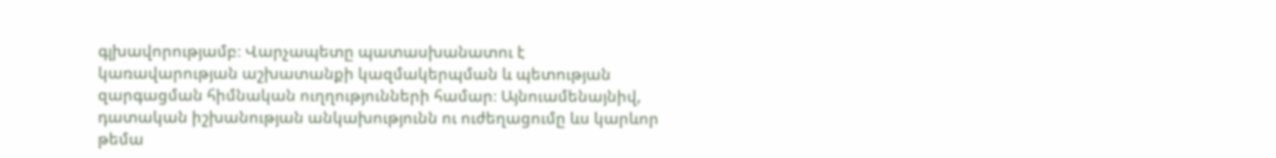գլխավորությամբ։ Վարչապետը պատասխանատու է կառավարության աշխատանքի կազմակերպման և պետության զարգացման հիմնական ուղղությունների համար։ Այնուամենայնիվ, դատական իշխանության անկախությունն ու ուժեղացումը ևս կարևոր թեմա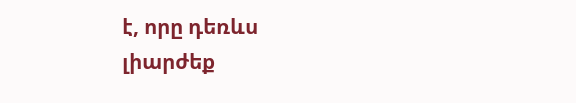է, որը դեռևս լիարժեք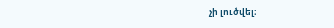չի լուծվել։